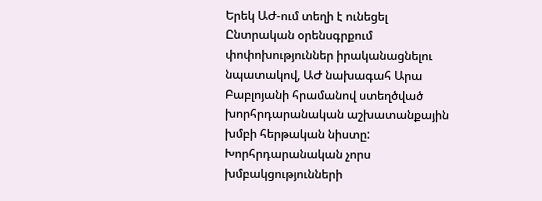Երեկ ԱԺ-ում տեղի է ունեցել Ընտրական օրենսգրքում փոփոխություններ իրականացնելու նպատակով, ԱԺ նախագահ Արա Բաբլոյանի հրամանով ստեղծված խորհրդարանական աշխատանքային խմբի հերթական նիստը: Խորհրդարանական չորս խմբակցությունների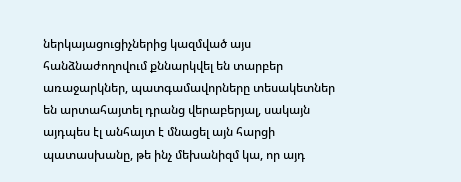ներկայացուցիչներից կազմված այս հանձնաժողովում քննարկվել են տարբեր առաջարկներ, պատգամավորները տեսակետներ են արտահայտել դրանց վերաբերյալ, սակայն այդպես էլ անհայտ է մնացել այն հարցի պատասխանը, թե ինչ մեխանիզմ կա, որ այդ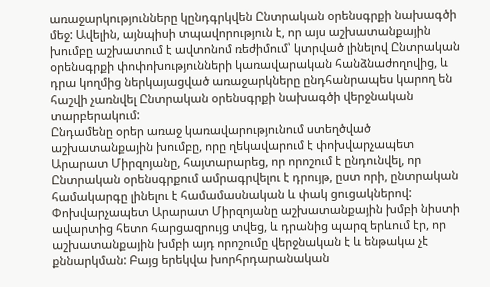առաջարկությունները կընդգրկվեն Ընտրական օրենսգրքի նախագծի մեջ: Ավելին, այնպիսի տպավորություն է, որ այս աշխատանքային խումբը աշխատում է ավտոնոմ ռեժիմում՝ կտրված լինելով Ընտրական օրենսգրքի փոփոխությունների կառավարական հանձնաժողովից, և դրա կողմից ներկայացված առաջարկները ընդհանրապես կարող են հաշվի չառնվել Ընտրական օրենսգրքի նախագծի վերջնական տարբերակում:
Ընդամենը օրեր առաջ կառավարությունում ստեղծված աշխատանքային խումբը, որը ղեկավարում է փոխվարչապետ Արարատ Միրզոյանը, հայտարարեց, որ որոշում է ընդունվել, որ Ընտրական օրենսգրքում ամրագրվելու է դրույթ, ըստ որի, ընտրական համակարգը լինելու է համամասնական և փակ ցուցակներով: Փոխվարչապետ Արարատ Միրզոյանը աշխատանքային խմբի նիստի ավարտից հետո հարցազրույց տվեց, և դրանից պարզ երևում էր, որ աշխատանքային խմբի այդ որոշումը վերջնական է և ենթակա չէ քննարկման: Բայց երեկվա խորհրդարանական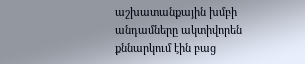աշխատանքային խմբի անդամները ակտիվորեն քննարկում էին բաց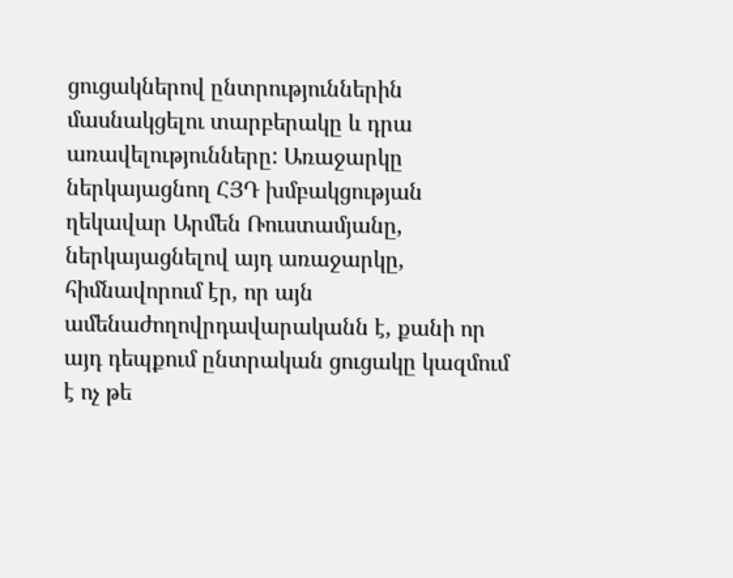ցուցակներով ընտրություններին մասնակցելու տարբերակը և դրա առավելությունները: Առաջարկը ներկայացնող ՀՅԴ խմբակցության ղեկավար Արմեն Ռուստամյանը, ներկայացնելով այդ առաջարկը, հիմնավորում էր, որ այն ամենաժողովրդավարականն է, քանի որ այդ դեպքում ընտրական ցուցակը կազմում է ոչ թե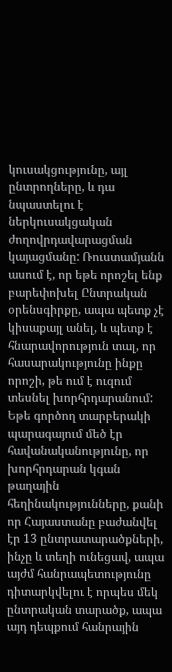կուսակցությունը, այլ ընտրողները, և դա նպաստելու է ներկուսակցական ժողովրդավարացման կայացմանը: Ռուստամյանն ասում է, որ եթե որոշել ենք բարեփոխել Ընտրական օրենսգիրքը, ապա պետք չէ կիսաքայլ անել, և պետք է հնարավորություն տալ, որ հասարակությունը ինքը որոշի, թե ում է ուզում տեսնել խորհրդարանում: Եթե գործող տարբերակի պարագայում մեծ էր հավանականությունը, որ խորհրդարան կգան թաղային հեղինակությունները, քանի որ Հայաստանը բաժանվել էր 13 ընտրատարածքների, ինչը և տեղի ունեցավ, ապա այժմ հանրապետությունը դիտարկվելու է որպես մեկ ընտրական տարածք, ապա այդ դեպքում հանրային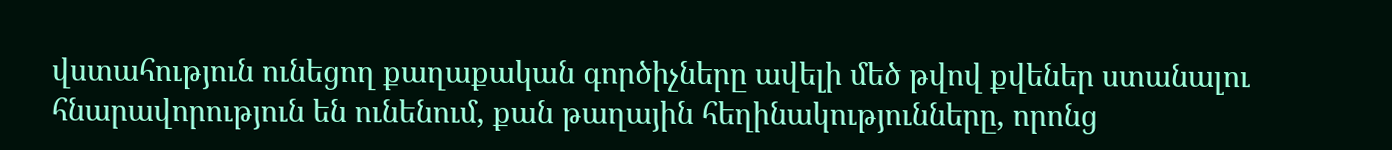վստահություն ունեցող քաղաքական գործիչները ավելի մեծ թվով քվեներ ստանալու հնարավորություն են ունենում, քան թաղային հեղինակությունները, որոնց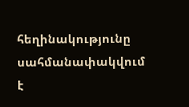հեղինակությունը սահմանափակվում է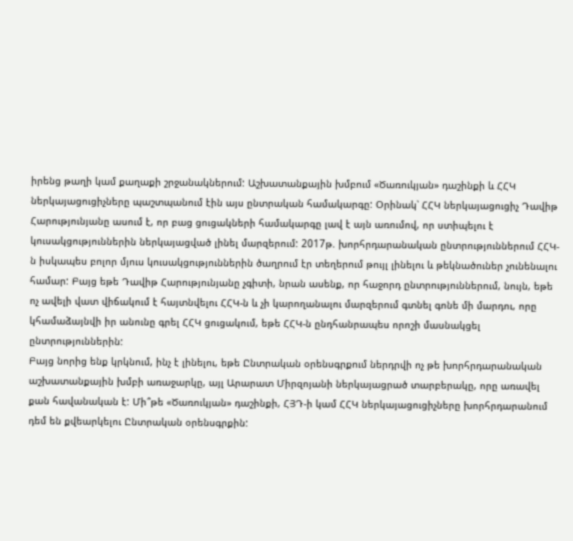իրենց թաղի կամ քաղաքի շրջանակներում: Աշխատանքային խմբում «Ծառուկյան» դաշինքի և ՀՀԿ ներկայացուցիչները պաշտպանում էին այս ընտրական համակարգը: Օրինակ՝ ՀՀԿ ներկայացուցիչ Դավիթ Հարությունյանը ասում է, որ բաց ցուցակների համակարգը լավ է այն առումով, որ ստիպելու է կուսակցություններին ներկայացված լինել մարզերում: 2017թ. խորհրդարանական ընտրություններում ՀՀԿ-ն իսկապես բոլոր մյուս կուսակցություններին ծաղրում էր տեղերում թույլ լինելու և թեկնածուներ չունենալու համար: Բայց եթե Դավիթ Հարությունյանը չգիտի, նրան ասենք, որ հաջորդ ընտրություններում, նույն, եթե ոչ ավելի վատ վիճակում է հայտնվելու ՀՀԿ-ն և չի կարողանալու մարզերում գտնել գոնե մի մարդու, որը կհամաձայնվի իր անունը գրել ՀՀԿ ցուցակում, եթե ՀՀԿ-ն ընդհանրապես որոշի մասնակցել ընտրություններին:
Բայց նորից ենք կրկնում, ինչ է լինելու, եթե Ընտրական օրենսգրքում ներդրվի ոչ թե խորհրդարանական աշխատանքային խմբի առաջարկը, այլ Արարատ Միրզոյանի ներկայացրած տարբերակը, որը առավել քան հավանական է: Մի՞թե «Ծառուկյան» դաշինքի, ՀՅԴ-ի կամ ՀՀԿ ներկայացուցիչները խորհրդարանում դեմ են քվեարկելու Ընտրական օրենսգրքին: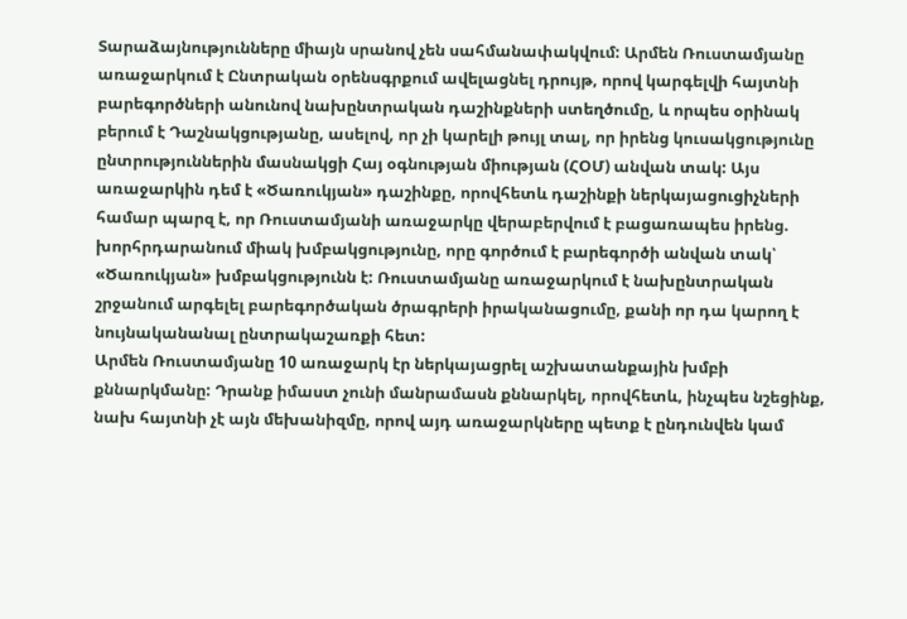Տարաձայնությունները միայն սրանով չեն սահմանափակվում: Արմեն Ռուստամյանը առաջարկում է Ընտրական օրենսգրքում ավելացնել դրույթ, որով կարգելվի հայտնի բարեգործների անունով նախընտրական դաշինքների ստեղծումը, և որպես օրինակ բերում է Դաշնակցությանը, ասելով, որ չի կարելի թույլ տալ, որ իրենց կուսակցությունը ընտրություններին մասնակցի Հայ օգնության միության (ՀՕՄ) անվան տակ: Այս առաջարկին դեմ է «Ծառուկյան» դաշինքը, որովհետև դաշինքի ներկայացուցիչների համար պարզ է, որ Ռուստամյանի առաջարկը վերաբերվում է բացառապես իրենց. խորհրդարանում միակ խմբակցությունը, որը գործում է բարեգործի անվան տակ՝ «Ծառուկյան» խմբակցությունն է: Ռուստամյանը առաջարկում է նախընտրական շրջանում արգելել բարեգործական ծրագրերի իրականացումը, քանի որ դա կարող է նույնականանալ ընտրակաշառքի հետ:
Արմեն Ռուստամյանը 10 առաջարկ էր ներկայացրել աշխատանքային խմբի քննարկմանը: Դրանք իմաստ չունի մանրամասն քննարկել, որովհետև, ինչպես նշեցինք, նախ հայտնի չէ այն մեխանիզմը, որով այդ առաջարկները պետք է ընդունվեն կամ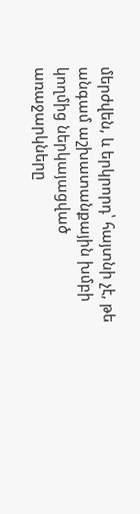մերժվեն, և երկրորդ՝ հայտնի չէ, թե անգամ աշխատանքային խմբի կողմից ներկայացված առաջարկները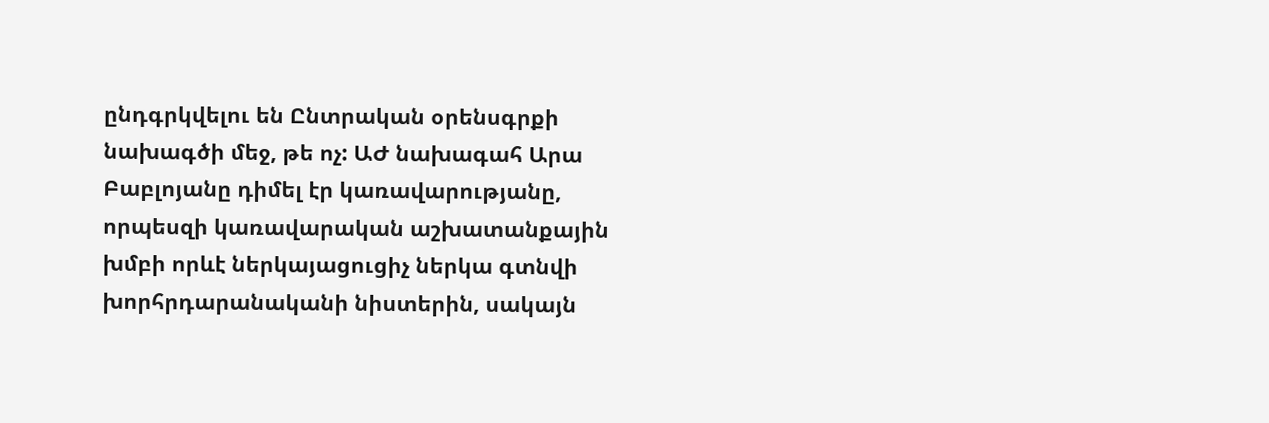ընդգրկվելու են Ընտրական օրենսգրքի նախագծի մեջ, թե ոչ: ԱԺ նախագահ Արա Բաբլոյանը դիմել էր կառավարությանը, որպեսզի կառավարական աշխատանքային խմբի որևէ ներկայացուցիչ ներկա գտնվի խորհրդարանականի նիստերին, սակայն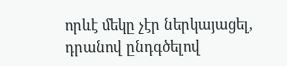որևէ մեկը չէր ներկայացել, դրանով ընդգծելով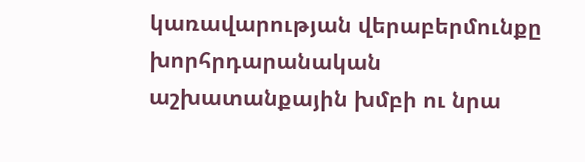կառավարության վերաբերմունքը խորհրդարանական աշխատանքային խմբի ու նրա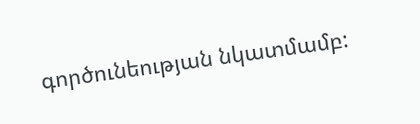գործունեության նկատմամբ: